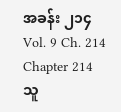အခန်း ၂၁၄
Vol. 9 Ch. 214
Chapter 214
သူ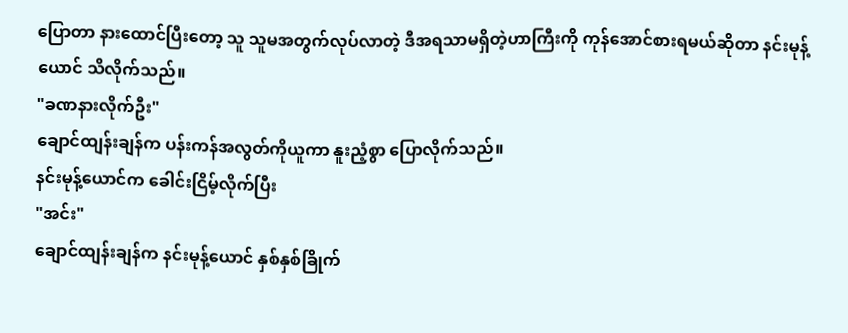ပြောတာ နားထောင်ပြီးတော့ သူ သူမအတွက်လုပ်လာတဲ့ ဒီအရသာမရှိတဲ့ဟာကြီးကို ကုန်အောင်စားရမယ်ဆိုတာ နင်းမုန့်ယောင် သိလိုက်သည်။
"ခဏနားလိုက်ဦး"
ချောင်ထျန်းချန်က ပန်းကန်အလွတ်ကိုယူကာ နူးညံ့စွာ ပြောလိုက်သည်။
နင်းမုန့်ယောင်က ခေါင်းငြိမ့်လိုက်ပြီး
"အင်း"
ချောင်ထျန်းချန်က နင်းမုန့်ယောင် နှစ်နှစ်ခြိုက်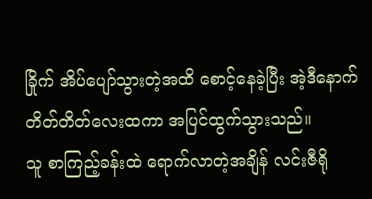ခြိုက် အိပ်ပျော်သွားတဲ့အထိ စောင့်နေခဲ့ပြီး အဲ့ဒီနောက် တိတ်တိတ်လေးထကာ အပြင်ထွက်သွားသည်။
သူ စာကြည့်ခန်းထဲ ရောက်လာတဲ့အချိန် လင်းဇီရို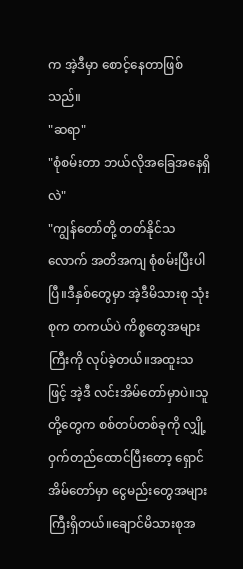က အဲ့ဒီမှာ စောင့်နေတာဖြစ်သည်။
"ဆရာ"
"စုံစမ်းတာ ဘယ်လိုအခြေအနေရှိလဲ"
"ကျွန်တော်တို့ တတ်နိုင်သလောက် အတိအကျ စုံစမ်းပြီးပါပြီ။ဒီနှစ်တွေမှာ အဲ့ဒီမိသားစု သုံးစုက တကယ်ပဲ ကိစ္စတွေအများကြီးကို လုပ်ခဲ့တယ်။အထူးသဖြင့် အဲ့ဒီ လင်းအိမ်တော်မှာပဲ။သူတို့တွေက စစ်တပ်တစ်ခုကို လျှို့ဝှက်တည်ထောင်ပြီးတော့ ရှောင်အိမ်တော်မှာ ငွေမည်းတွေအများကြီးရှိတယ်။ချောင်မိသားစုအ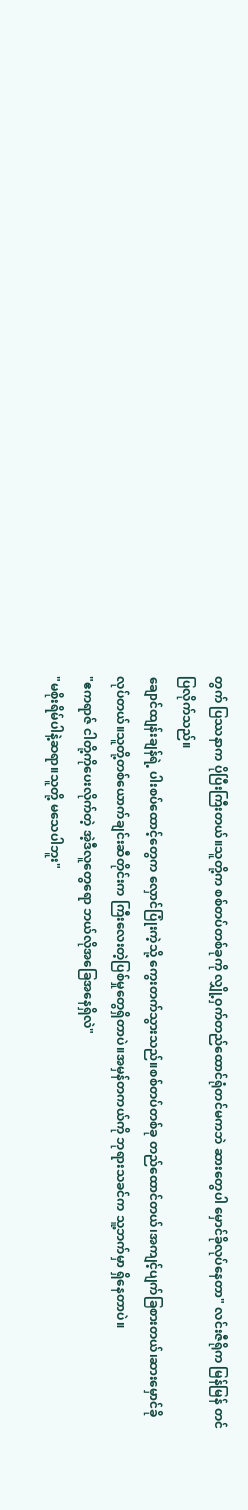တွက် ပြဿနာက ပိုပြီးကြီးတယ်။သူတို့က စစ်တပ်တစ်ခုကို လျှို့ဝှက်တည်ထောင်ရုံတင်မကဘဲ ဆားတွေပါ မှောင်ခိုလုပ်နေတာ" လင်းဇီရိုက မြန်မြန် တင်ပြလိုက်သည်။
ချောင်ထျန်းချန်ရဲ့ ပါးစပ်ထောင့်တွေက လှောင်ပြုံးကဲ့သို့ ကွေးတက်သွားသည်။စစ်တပ်တစ်ခု တည်ထောင်တယ်၊အကျင့်ပျက်ခြစားတယ်၊ဆားမှောင်ခိုလုပ်တယ်။သူတို့တစ်ယောက်ချင်းဆီတိုင်းက ကြီးလေးတဲ့ပြစ်မှုတွေရှိတာပဲ။အမှန်တကယ်ကို ဘုရားသခင်က သူ့ဘက်မှာ ရှိနေတာပဲ။
"ဧကရာဇ် ငါတို့ကိုပေးလိုက်တဲ့ အဲ့ဒီလူတွေရော ဘယ်လိုအခြေအနေရှိလဲ"
"မစိုးရိမ်ပါနဲ့ဆရာ။သူတို့ မသေပါဘူး"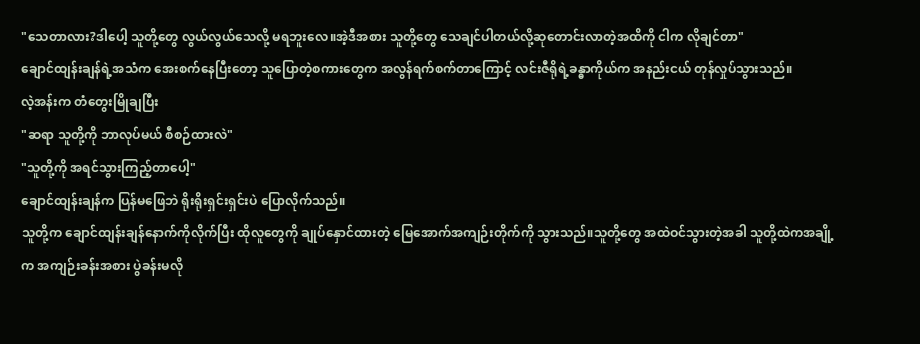"သေတာလား?ဒါပေါ့ သူတို့တွေ လွယ်လွယ်သေလို့ မရဘူးလေ။အဲ့ဒီအစား သူတို့တွေ သေချင်ပါတယ်လို့ဆုတောင်းလာတဲ့အထိကို ငါက လိုချင်တာ"
ချောင်ထျန်းချန်ရဲ့အသံက အေးစက်နေပြီးတော့ သူပြောတဲ့စကားတွေက အလွန်ရက်စက်တာကြောင့် လင်းဇီရိုရဲ့ခန္ဓာကိုယ်က အနည်းငယ် တုန်လှုပ်သွားသည်။
လဲ့အန်းက တံတွေးမြိုချပြီး
"ဆရာ သူတို့ကို ဘာလုပ်မယ် စီစဉ်ထားလဲ"
"သူတို့ကို အရင်သွားကြည့်တာပေါ့"
ချောင်ထျန်းချန်က ပြန်မဖြေဘဲ ရိုးရိုးရှင်းရှင်းပဲ ပြောလိုက်သည်။
သူတို့က ချောင်ထျန်းချန်နောက်ကိုလိုက်ပြီး ထိုလူတွေကို ချုပ်နှောင်ထားတဲ့ မြေအောက်အကျဉ်းတိုက်ကို သွားသည်။သူတို့တွေ အထဲဝင်သွားတဲ့အခါ သူတို့ထဲကအချို့က အကျဉ်းခန်းအစား ပွဲခန်းမလို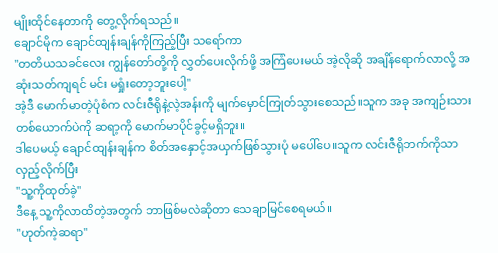မျိုးထိုင်နေတာကို တွေ့လိုက်ရသည်။
ချောင်မိုက ချောင်ထျန်းချန်ကိုကြည့်ပြီး သရော်ကာ
"တတိယသခင်လေး ကျွန်တော်တို့ကို လွှတ်ပေးလိုက်ဖို့ အကြံပေးမယ် အဲ့လိုဆို အချိန်ရောက်လာလို့ အဆုံးသတ်ကျရင် မင်း မရှုံးတော့ဘူးပေါ့"
အဲ့ဒီ မောက်မာတဲ့ပုံစံက လင်းဇီရိုနဲ့လဲ့အန်းကို မျက်မှောင်ကြုတ်သွားစေသည်။သူက အခု အကျဉ်းသားတစ်ယောက်ပဲကို ဆရာ့ကို မောက်မာပိုင်ခွင့်မရှိဘူး။
ဒါပေမယ့် ချောင်ထျန်းချန်က စိတ်အနှောင့်အယှက်ဖြစ်သွားပုံ မပေါ်ပေ။သူက လင်းဇီရိုဘက်ကိုသာ လှည့်လိုက်ပြီး
"သူ့ကိုထုတ်ခဲ့"
ဒီနေ့ သူ့ကိုလာထိတဲ့အတွက် ဘာဖြစ်မလဲဆိုတာ သေချာမြင်စေရမယ်။
"ဟုတ်ကဲ့ဆရာ"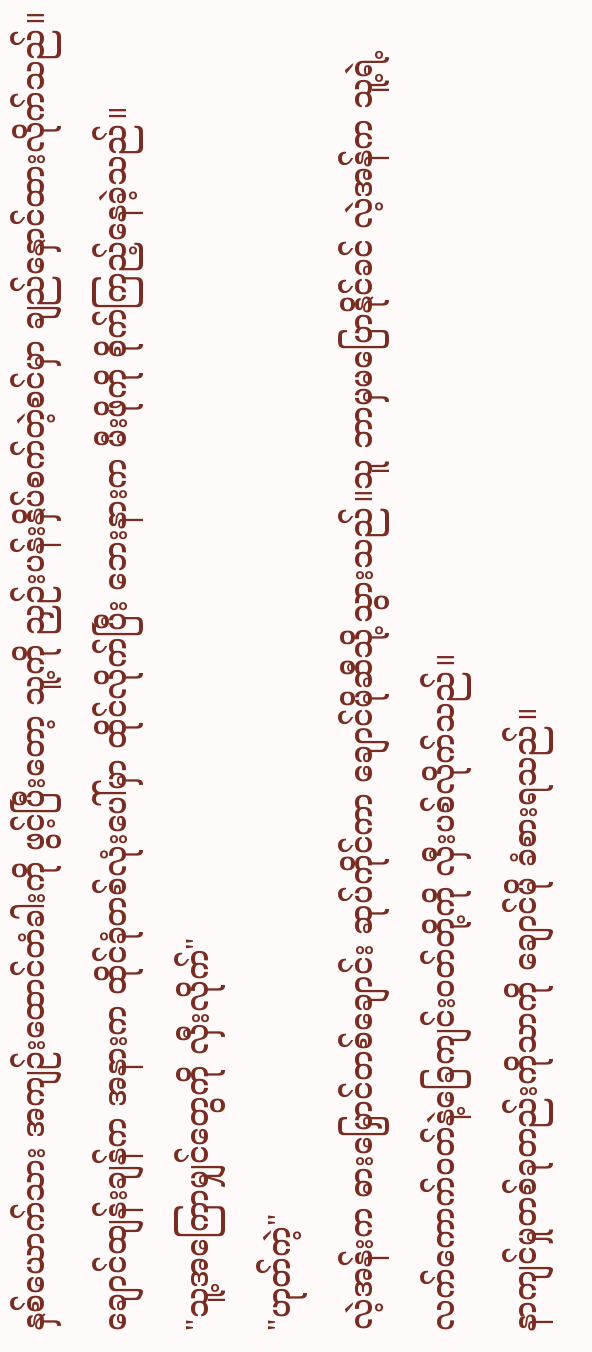နှစ်ယောက်သား အကျဉ်းထောင်တံခါးကို ဖွင့်ပြီးတော့ သူ့ကို ညှဉ်းပန်းနှိပ်စက်တဲ့စင်မှာ ချည်နှောင်ထားလိုက်သည်။
ချောင်ထျန်းချန်က အနားက ထိုင်ခုံတစ်လုံးပေါ်မှာ ထိုင်လိုက်ပြီး ဘေးနားက မီးဖိုကို စိုက်ကြည့်နေခဲ့သည်။
"သူ့အကြောမျှင်တွေကို လှီးလိုက်"
"ဟုတ်ကဲ့"
လဲ့အန်းက ဓားမြှောင်တစ်ချောင်း ဆုပ်ကိုင်ကာ ချောင်မိုဆီသို့သွားသည်။သူ ဘာမှမပြောနိုင်ခင် လဲ့အန်က သူ့ရဲ့ လက်ကောက်ဝတ်နဲ့ခြေကျင်းဝတ်တို့ကို လှီးပစ်လိုက်သည်။
နာကျင်မှုတစ်ခုတည်းကိုသာကို ချောင်မို ခံစားရသည်။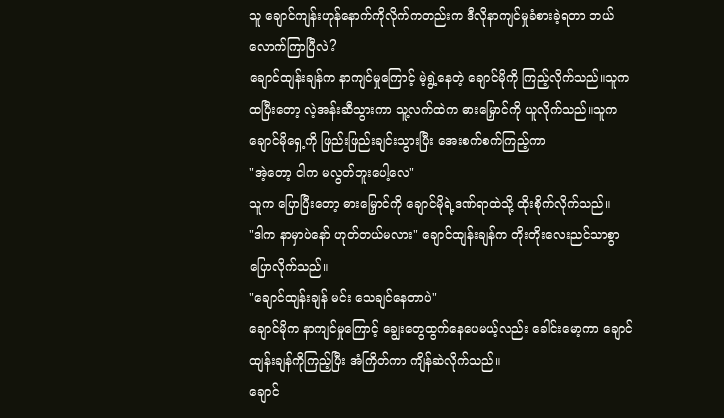သူ ချောင်ကျန်းဟုန်နောက်ကိုလိုက်ကတည်းက ဒီလိုနာကျင်မှုခံစားခဲ့ရတာ ဘယ်လောက်ကြာပြီလဲ?
ချောင်ထျန်းချန်က နာကျင်မှုကြောင့် မဲ့ရွဲ့နေတဲ့ ချောင်မိုကို ကြည့်လိုက်သည်။သူက ထပြီးတော့ လဲ့အန်းဆီသွားကာ သူ့လက်ထဲက ဓားမြှောင်ကို ယူလိုက်သည်။သူက ချောင်မိုရှေ့ကို ဖြည်းဖြည်းချင်းသွားပြီး အေးစက်စက်ကြည့်ကာ
"အဲ့တော့ ငါက မလွတ်ဘူးပေါ့လေ"
သူက ပြောပြီးတော့ ဓားမြှောင်ကို ချောင်မိုရဲ့ဒဏ်ရာထဲသို့ ထိုးစိုက်လိုက်သည်။
"ဒါက နာမှာပဲနော် ဟုတ်တယ်မလား" ချောင်ထျန်းချန်က တိုးတိုးလေးညင်သာစွာ ပြောလိုက်သည်။
"ချောင်ထျန်းချန် မင်း သေချင်နေတာပဲ"
ချောင်မိုက နာကျင်မှုကြောင့် ချွေးတွေထွက်နေပေမယ့်လည်း ခေါင်းမော့ကာ ချောင်ထျန်းချန်ကိုကြည့်ပြီး အံကြိတ်ကာ ကျိန်ဆဲလိုက်သည်။
ချောင်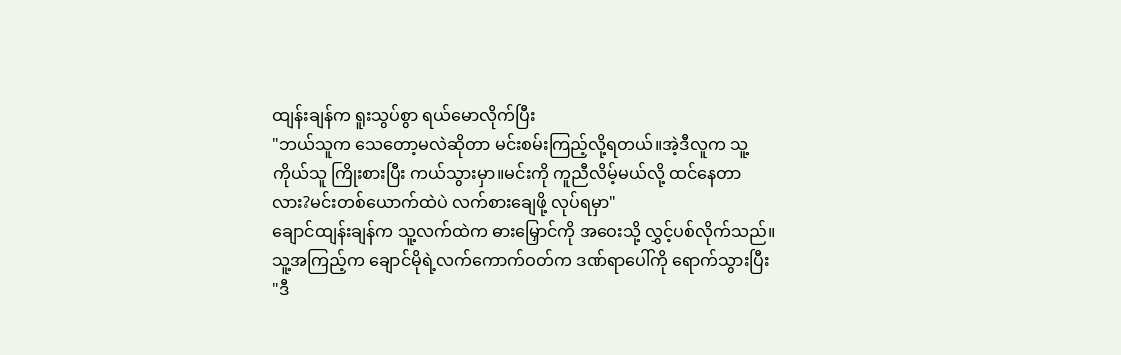ထျန်းချန်က ရူးသွပ်စွာ ရယ်မောလိုက်ပြီး
"ဘယ်သူက သေတော့မလဲဆိုတာ မင်းစမ်းကြည့်လို့ရတယ်။အဲ့ဒီလူက သူ့ကိုယ်သူ ကြိုးစားပြီး ကယ်သွားမှာ။မင်းကို ကူညီလိမ့်မယ်လို့ ထင်နေတာလား?မင်းတစ်ယောက်ထဲပဲ လက်စားချေဖို့ လုပ်ရမှာ"
ချောင်ထျန်းချန်က သူ့လက်ထဲက ဓားမြှောင်ကို အဝေးသို့ လွှင့်ပစ်လိုက်သည်။
သူ့အကြည့်က ချောင်မိုရဲ့လက်ကောက်ဝတ်က ဒဏ်ရာပေါ်ကို ရောက်သွားပြီး
"ဒီ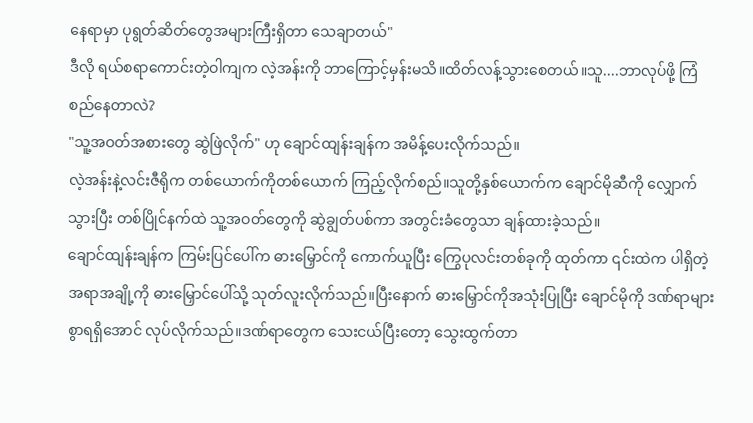နေရာမှာ ပုရွတ်ဆိတ်တွေအများကြီးရှိတာ သေချာတယ်"
ဒီလို ရယ်စရာကောင်းတဲ့ဝါကျက လဲ့အန်းကို ဘာကြောင့်မှန်းမသိ။ထိတ်လန့်သွားစေတယ်။သူ....ဘာလုပ်ဖို့ ကြံစည်နေတာလဲ?
"သူ့အဝတ်အစားတွေ ဆွဲဖြဲလိုက်" ဟု ချောင်ထျန်းချန်က အမိန့်ပေးလိုက်သည်။
လဲ့အန်းနဲ့လင်းဇီရိုက တစ်ယောက်ကိုတစ်ယောက် ကြည့်လိုက်စည်။သူတို့နှစ်ယောက်က ချောင်မိုဆီကို လျှောက်သွားပြီး တစ်ပြိုင်နက်ထဲ သူ့အဝတ်တွေကို ဆွဲချွတ်ပစ်ကာ အတွင်းခံတွေသာ ချန်ထားခဲ့သည်။
ချောင်ထျန်းချန်က ကြမ်းပြင်ပေါ်က ဓားမြှောင်ကို ကောက်ယူပြီး ကြွေပုလင်းတစ်ခုကို ထုတ်ကာ ၎င်းထဲက ပါရှိတဲ့အရာအချို့ကို ဓားမြှောင်ပေါ်သို့ သုတ်လူးလိုက်သည်။ပြီးနောက် ဓားမြှောင်ကိုအသုံးပြုပြီး ချောင်မိုကို ဒဏ်ရာများစွာရရှိအောင် လုပ်လိုက်သည်။ဒဏ်ရာတွေက သေးငယ်ပြီးတော့ သွေးထွက်တာ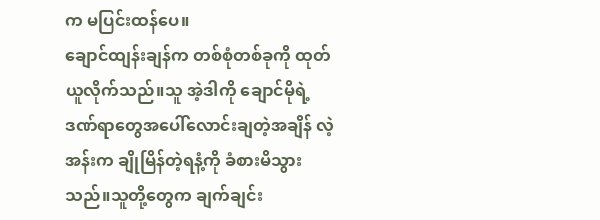က မပြင်းထန်ပေ။
ချောင်ထျန်းချန်က တစ်စုံတစ်ခုကို ထုတ်ယူလိုက်သည်။သူ အဲ့ဒါကို ချောင်မိုရဲ့ဒဏ်ရာတွေအပေါ်လောင်းချတဲ့အချိန် လဲ့အန်းက ချိုမြိန်တဲ့ရနံ့ကို ခံစားမိသွားသည်။သူတို့တွေက ချက်ချင်း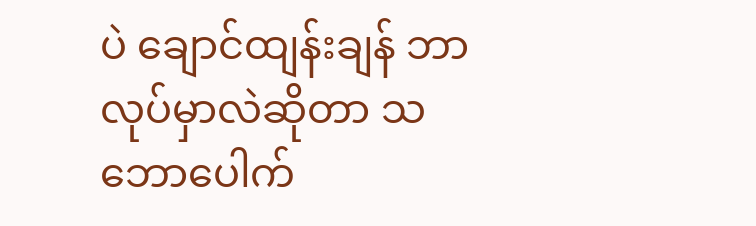ပဲ ချောင်ထျန်းချန် ဘာလုပ်မှာလဲဆိုတာ သဘောပေါက်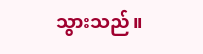သွားသည်။